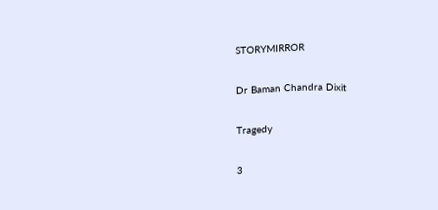STORYMIRROR

Dr Baman Chandra Dixit

Tragedy

3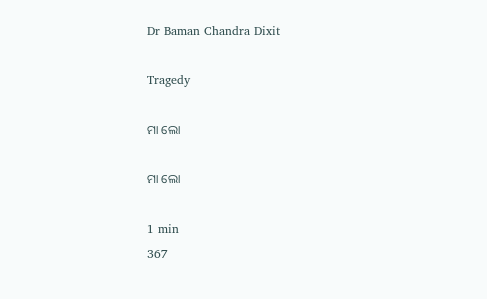Dr Baman Chandra Dixit

Tragedy

ମା ଲୋ

ମା ଲୋ

1 min
367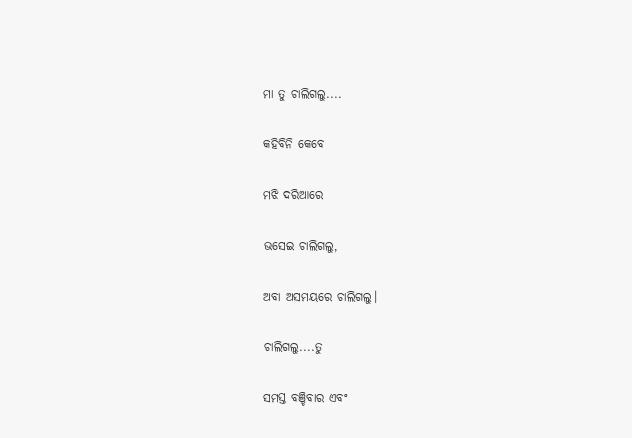ମା ତୁ ଚାଲିଗଲୁ....

କହିବିନି କେବେ

ମଝି ଦରିଆରେ

ଭସେଇ ଚାଲିଗଲୁ,

ଅବା ଅସମୟରେ ଚାଲିଗଲୁ।

ଚାଲିଗଲୁ....ତୁ

ସମସ୍ତ ବଞ୍ଚିବାର ଏବଂ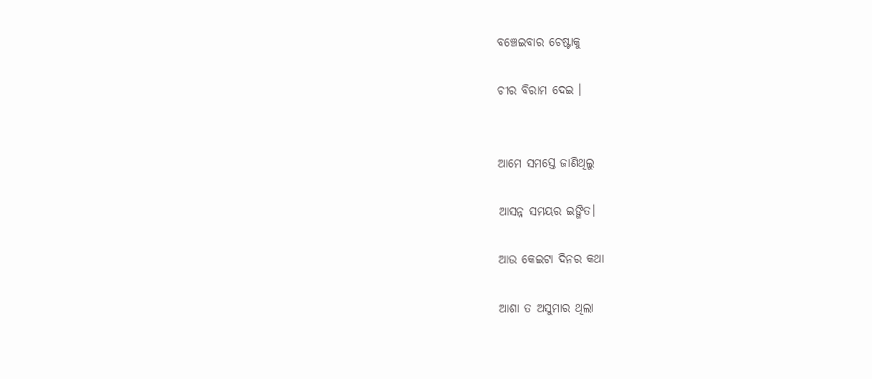ବଞ୍ଚେଇବାର ଚେଷ୍ଟାକୁ

ଚୀର ବିରାମ ଦେଇ ।


ଆମେ ସମସ୍ତେ ଜାଣିଥିଲୁ

ଆସନ୍ନ ସମୟର ଇଙ୍ଗିତ।

ଆଉ କେଇଟା ଦିନର କଥା

ଆଶା ତ ଅସୁମାର ଥିଲା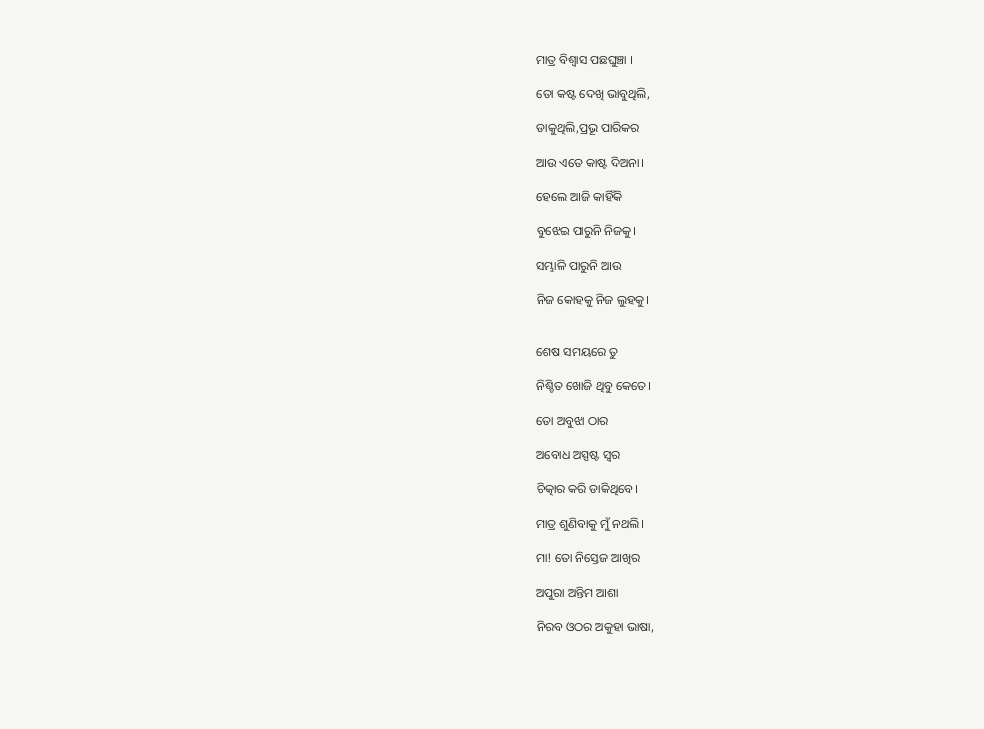ମାତ୍ର ବିଶ୍ବାସ ପଛଘୁଞ୍ଚା ।

ତୋ କଷ୍ଟ ଦେଖି ଭାବୁଥିଲି,

ଡାକୁଥିଲି,ପ୍ରଭୂ ପାରିକର

ଆଉ ଏତେ କାଷ୍ଟ ଦିଅନା।

ହେଲେ ଆଜି କାହିଁକି

ବୁଝେଇ ପାରୁନି ନିଜକୁ।

ସମ୍ଭାଳି ପାରୁନି ଆଉ

ନିଜ କୋହକୁ ନିଜ ଲୁହକୁ।


ଶେଷ ସମୟରେ ତୁ

ନିଶ୍ଚିତ ଖୋଜି ଥିବୁ କେତେ।

ତୋ ଅବୁଝା ଠାର

ଅବୋଧ ଅସ୍ପଷ୍ଟ ସ୍ୱର

ଚିତ୍କାର କରି ଡାକିଥିବେ।

ମାତ୍ର ଶୁଣିବାକୁ ମୁଁ ନଥଲି।

ମା! ତୋ ନିସ୍ତେଜ ଆଖିର

ଅପୁରା ଅନ୍ତିମ ଆଶା

ନିରବ ଓଠର ଅକୁହା ଭାଷା,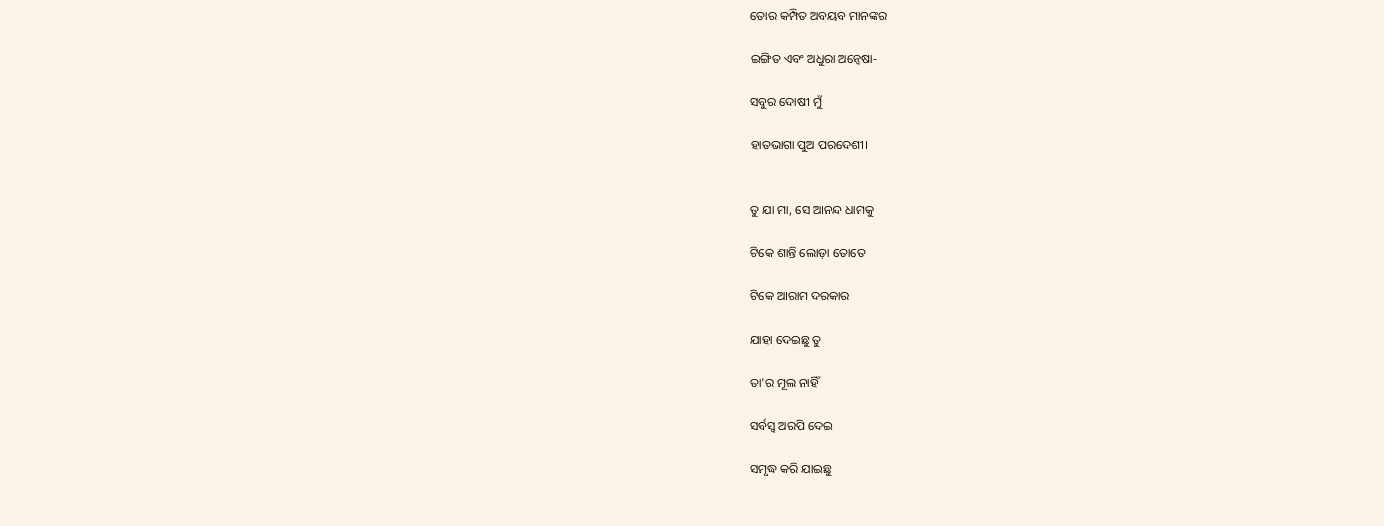ତୋର କମ୍ପିତ ଅବୟବ ମାନଙ୍କର

ଇଙ୍ଗିତ ଏବଂ ଅଧୁରା ଅନ୍ଵେଷା-

ସବୁର ଦୋଷୀ ମୁଁ

ହାତଭାଗା ପୁଅ ପରଦେଶୀ।


ତୁ ଯା ମା, ସେ ଆନନ୍ଦ ଧାମକୁ

ଟିକେ ଶାନ୍ତି ଲୋଡ଼ା ତୋତେ

ଟିକେ ଆରାମ ଦରକାର

ଯାହା ଦେଇଛୁ ତୁ

ତା'ର ମୂଲ ନାହିଁ

ସର୍ବସ୍ବ ଅରପି ଦେଇ

ସମୃଦ୍ଧ କରି ଯାଇଛୁ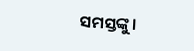ସମସ୍ତଙ୍କୁ।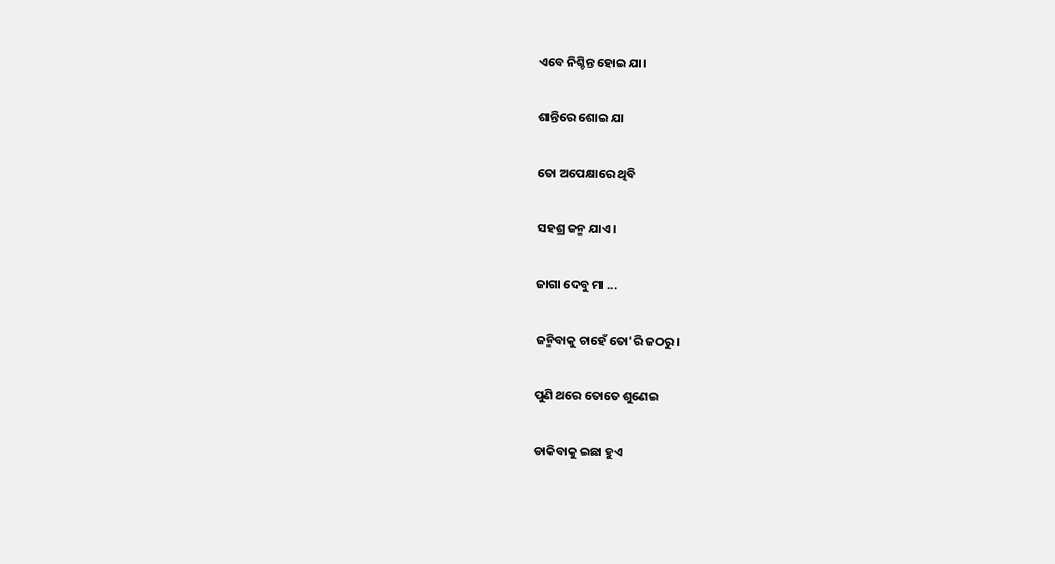ଏବେ ନିଶ୍ଚିନ୍ତ ହୋଇ ଯା।

ଶାନ୍ତିରେ ଶୋଇ ଯା

ତୋ ଅପେକ୍ଷାରେ ଥିବି

ସହଶ୍ର ଜନ୍ମ ଯାଏ।

ଜାଗା ଦେବୁ ମା ...

ଜନ୍ମିବାକୁ ଚାହେଁ ତୋ'ରି ଜଠରୁ।

ପୁଣି ଥରେ ତୋତେ ଶୁଣେଇ

ଡାକିବାକୁ ଇଛା ହୁଏ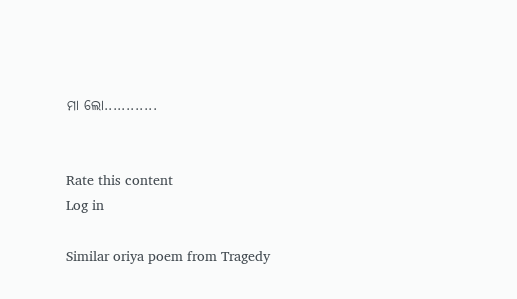ମା ଲୋ............


Rate this content
Log in

Similar oriya poem from Tragedy